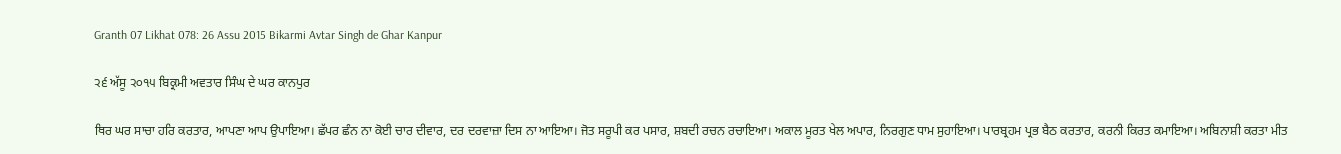Granth 07 Likhat 078: 26 Assu 2015 Bikarmi Avtar Singh de Ghar Kanpur

੨੬ ਅੱਸੂ ੨੦੧੫ ਬਿਕ੍ਰਮੀ ਅਵਤਾਰ ਸਿੰਘ ਦੇ ਘਰ ਕਾਨਪੁਰ

ਥਿਰ ਘਰ ਸਾਚਾ ਹਰਿ ਕਰਤਾਰ, ਆਪਣਾ ਆਪ ਉਪਾਇਆ। ਛੱਪਰ ਛੰਨ ਨਾ ਕੋਈ ਚਾਰ ਦੀਵਾਰ, ਦਰ ਦਰਵਾਜ਼ਾ ਦਿਸ ਨਾ ਆਇਆ। ਜੋਤ ਸਰੂਪੀ ਕਰ ਪਸਾਰ, ਸ਼ਬਦੀ ਰਚਨ ਰਚਾਇਆ। ਅਕਾਲ ਮੂਰਤ ਖੇਲ ਅਪਾਰ, ਨਿਰਗੁਣ ਧਾਮ ਸੁਹਾਇਆ। ਪਾਰਬ੍ਰਹਮ ਪ੍ਰਭ ਬੈਠ ਕਰਤਾਰ, ਕਰਨੀ ਕਿਰਤ ਕਮਾਇਆ। ਅਬਿਨਾਸ਼ੀ ਕਰਤਾ ਮੀਤ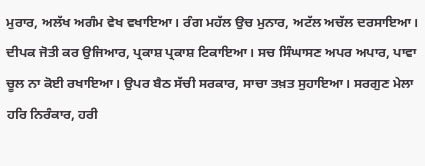ਮੁਰਾਰ, ਅਲੱਖ ਅਗੰਮ ਵੇਖ ਵਖਾਇਆ। ਰੰਗ ਮਹੱਲ ਉਚ ਮੁਨਾਰ, ਅਟੱਲ ਅਚੱਲ ਦਰਸਾਇਆ। ਦੀਪਕ ਜੋਤੀ ਕਰ ਉਜਿਆਰ, ਪ੍ਰਕਾਸ਼ ਪ੍ਰਕਾਸ਼ ਟਿਕਾਇਆ। ਸਚ ਸਿੰਘਾਸਣ ਅਪਰ ਅਪਾਰ, ਪਾਵਾ ਚੂਲ ਨਾ ਕੋਈ ਰਖਾਇਆ। ਉਪਰ ਬੈਠ ਸੱਚੀ ਸਰਕਾਰ, ਸਾਚਾ ਤਖ਼ਤ ਸੁਹਾਇਆ। ਸਰਗੁਣ ਮੇਲਾ ਹਰਿ ਨਿਰੰਕਾਰ, ਹਰੀ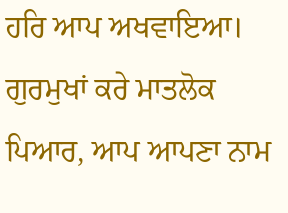ਹਰਿ ਆਪ ਅਖਵਾਇਆ। ਗੁਰਮੁਖਾਂ ਕਰੇ ਮਾਤਲੋਕ ਪਿਆਰ, ਆਪ ਆਪਣਾ ਨਾਮ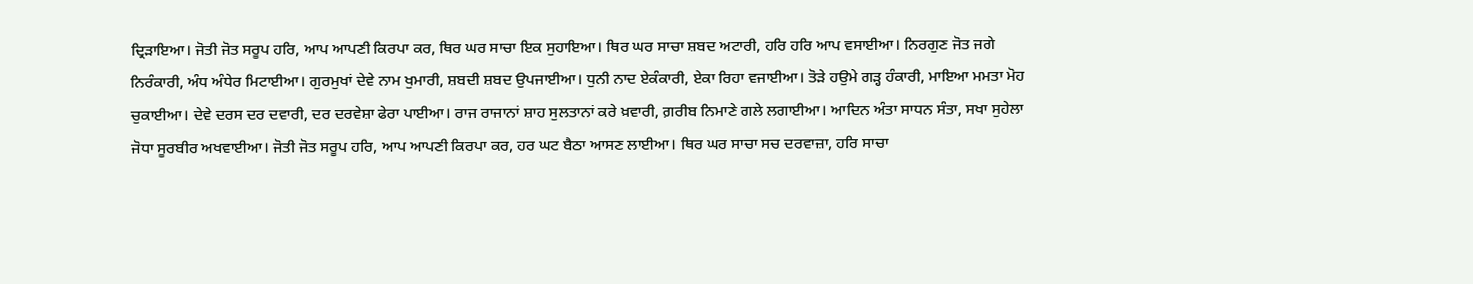ਦ੍ਰਿੜਾਇਆ। ਜੋਤੀ ਜੋਤ ਸਰੂਪ ਹਰਿ, ਆਪ ਆਪਣੀ ਕਿਰਪਾ ਕਰ, ਥਿਰ ਘਰ ਸਾਚਾ ਇਕ ਸੁਹਾਇਆ। ਥਿਰ ਘਰ ਸਾਚਾ ਸ਼ਬਦ ਅਟਾਰੀ, ਹਰਿ ਹਰਿ ਆਪ ਵਸਾਈਆ। ਨਿਰਗੁਣ ਜੋਤ ਜਗੇ ਨਿਰੰਕਾਰੀ, ਅੰਧ ਅੰਧੇਰ ਮਿਟਾਈਆ। ਗੁਰਮੁਖਾਂ ਦੇਵੇ ਨਾਮ ਖੁਮਾਰੀ, ਸ਼ਬਦੀ ਸ਼ਬਦ ਉਪਜਾਈਆ। ਧੁਨੀ ਨਾਦ ਏਕੰਕਾਰੀ, ਏਕਾ ਰਿਹਾ ਵਜਾਈਆ। ਤੋੜੇ ਹਉਮੇ ਗੜ੍ਹ ਹੰਕਾਰੀ, ਮਾਇਆ ਮਮਤਾ ਮੋਹ ਚੁਕਾਈਆ। ਦੇਵੇ ਦਰਸ ਦਰ ਦਵਾਰੀ, ਦਰ ਦਰਵੇਸ਼ਾ ਫੇਰਾ ਪਾਈਆ। ਰਾਜ ਰਾਜਾਨਾਂ ਸ਼ਾਹ ਸੁਲਤਾਨਾਂ ਕਰੇ ਖ਼ਵਾਰੀ, ਗ਼ਰੀਬ ਨਿਮਾਣੇ ਗਲੇ ਲਗਾਈਆ। ਆਦਿਨ ਅੰਤਾ ਸਾਧਨ ਸੰਤਾ, ਸਖਾ ਸੁਹੇਲਾ ਜੋਧਾ ਸੂਰਬੀਰ ਅਖਵਾਈਆ। ਜੋਤੀ ਜੋਤ ਸਰੂਪ ਹਰਿ, ਆਪ ਆਪਣੀ ਕਿਰਪਾ ਕਰ, ਹਰ ਘਟ ਬੈਠਾ ਆਸਣ ਲਾਈਆ। ਥਿਰ ਘਰ ਸਾਚਾ ਸਚ ਦਰਵਾਜ਼ਾ, ਹਰਿ ਸਾਚਾ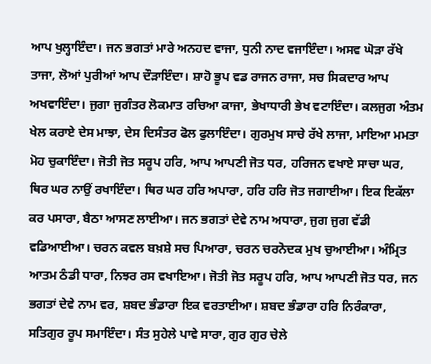ਆਪ ਖੁਲ੍ਹਾਇੰਦਾ। ਜਨ ਭਗਤਾਂ ਮਾਰੇ ਅਨਹਦ ਵਾਜਾ, ਧੁਨੀ ਨਾਦ ਵਜਾਇੰਦਾ। ਅਸਵ ਘੋੜਾ ਰੱਖੇ ਤਾਜਾ, ਲੋਆਂ ਪੁਰੀਆਂ ਆਪ ਦੌੜਾਇੰਦਾ। ਸ਼ਾਹੋ ਭੂਪ ਵਡ ਰਾਜਨ ਰਾਜਾ, ਸਚ ਸਿਕਦਾਰ ਆਪ ਅਖਵਾਇੰਦਾ। ਜੁਗਾ ਜੁਗੰਤਰ ਲੋਕਮਾਤ ਰਚਿਆ ਕਾਜਾ, ਭੇਖਾਧਾਰੀ ਭੇਖ ਵਟਾਇੰਦਾ। ਕਲਜੁਗ ਅੰਤਮ ਖੇਲ ਕਰਾਏ ਦੇਸ ਮਾਝਾ, ਦੇਸ ਦਿਸੰਤਰ ਫੋਲ ਫੁਲਾਇੰਦਾ। ਗੁਰਮੁਖ ਸਾਚੇ ਰੱਖੇ ਲਾਜਾ, ਮਾਇਆ ਮਮਤਾ ਮੋਹ ਚੁਕਾਇੰਦਾ। ਜੋਤੀ ਜੋਤ ਸਰੂਪ ਹਰਿ, ਆਪ ਆਪਣੀ ਜੋਤ ਧਰ, ਹਰਿਜਨ ਵਖਾਏ ਸਾਚਾ ਘਰ, ਥਿਰ ਘਰ ਨਾਉਂ ਰਖਾਇੰਦਾ। ਥਿਰ ਘਰ ਹਰਿ ਅਪਾਰਾ, ਹਰਿ ਹਰਿ ਜੋਤ ਜਗਾਈਆ। ਇਕ ਇਕੱਲਾ ਕਰ ਪਸਾਰਾ, ਬੈਠਾ ਆਸਣ ਲਾਈਆ। ਜਨ ਭਗਤਾਂ ਦੇਵੇ ਨਾਮ ਅਧਾਰਾ, ਜੁਗ ਜੁਗ ਵੱਡੀ ਵਡਿਆਈਆ। ਚਰਨ ਕਵਲ ਬਖ਼ਸ਼ੇ ਸਚ ਪਿਆਰਾ, ਚਰਨ ਚਰਨੋਦਕ ਮੁਖ ਚੁਆਈਆ। ਅੰਮ੍ਰਿਤ ਆਤਮ ਠੰਡੀ ਧਾਰਾ, ਨਿਝਰ ਰਸ ਵਖਾਇਆ। ਜੋਤੀ ਜੋਤ ਸਰੂਪ ਹਰਿ, ਆਪ ਆਪਣੀ ਜੋਤ ਧਰ, ਜਨ ਭਗਤਾਂ ਦੇਵੇ ਨਾਮ ਵਰ, ਸ਼ਬਦ ਭੰਡਾਰਾ ਇਕ ਵਰਤਾਈਆ। ਸ਼ਬਦ ਭੰਡਾਰਾ ਹਰਿ ਨਿਰੰਕਾਰਾ, ਸਤਿਗੁਰ ਰੂਪ ਸਮਾਇੰਦਾ। ਸੰਤ ਸੁਹੇਲੇ ਪਾਵੇ ਸਾਰਾ, ਗੁਰ ਗੁਰ ਚੇਲੇ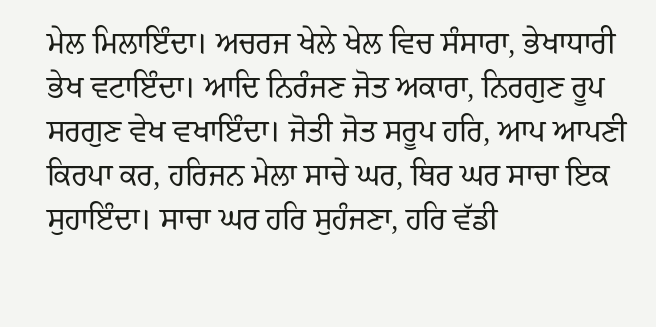ਮੇਲ ਮਿਲਾਇੰਦਾ। ਅਚਰਜ ਖੇਲੇ ਖੇਲ ਵਿਚ ਸੰਸਾਰਾ, ਭੇਖਾਧਾਰੀ ਭੇਖ ਵਟਾਇੰਦਾ। ਆਦਿ ਨਿਰੰਜਣ ਜੋਤ ਅਕਾਰਾ, ਨਿਰਗੁਣ ਰੂਪ ਸਰਗੁਣ ਵੇਖ ਵਖਾਇੰਦਾ। ਜੋਤੀ ਜੋਤ ਸਰੂਪ ਹਰਿ, ਆਪ ਆਪਣੀ ਕਿਰਪਾ ਕਰ, ਹਰਿਜਨ ਮੇਲਾ ਸਾਚੇ ਘਰ, ਥਿਰ ਘਰ ਸਾਚਾ ਇਕ ਸੁਹਾਇੰਦਾ। ਸਾਚਾ ਘਰ ਹਰਿ ਸੁਹੰਜਣਾ, ਹਰਿ ਵੱਡੀ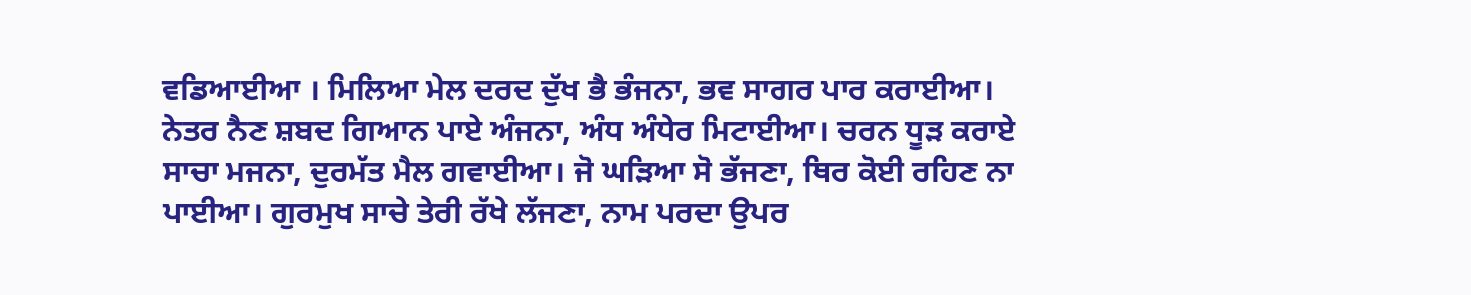ਵਡਿਆਈਆ । ਮਿਲਿਆ ਮੇਲ ਦਰਦ ਦੁੱਖ ਭੈ ਭੰਜਨਾ, ਭਵ ਸਾਗਰ ਪਾਰ ਕਰਾਈਆ। ਨੇਤਰ ਨੈਣ ਸ਼ਬਦ ਗਿਆਨ ਪਾਏ ਅੰਜਨਾ, ਅੰਧ ਅੰਧੇਰ ਮਿਟਾਈਆ। ਚਰਨ ਧੂੜ ਕਰਾਏ ਸਾਚਾ ਮਜਨਾ, ਦੁਰਮੱਤ ਮੈਲ ਗਵਾਈਆ। ਜੋ ਘੜਿਆ ਸੋ ਭੱਜਣਾ, ਥਿਰ ਕੋਈ ਰਹਿਣ ਨਾ ਪਾਈਆ। ਗੁਰਮੁਖ ਸਾਚੇ ਤੇਰੀ ਰੱਖੇ ਲੱਜਣਾ, ਨਾਮ ਪਰਦਾ ਉਪਰ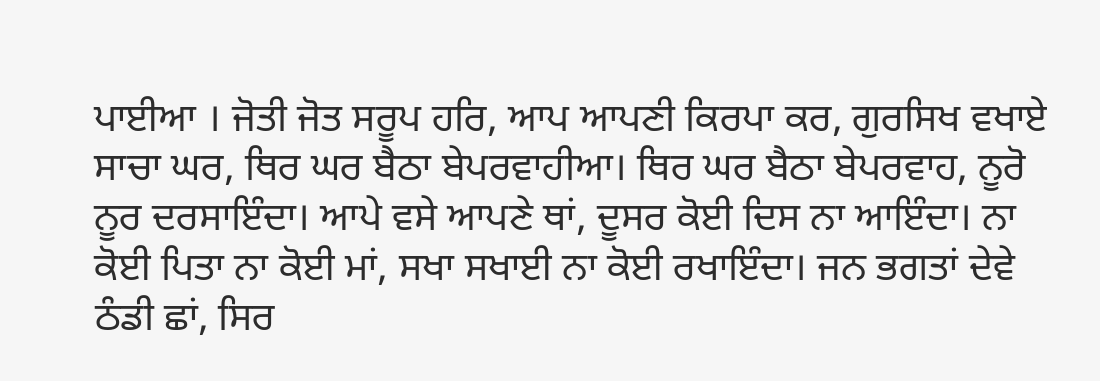ਪਾਈਆ । ਜੋਤੀ ਜੋਤ ਸਰੂਪ ਹਰਿ, ਆਪ ਆਪਣੀ ਕਿਰਪਾ ਕਰ, ਗੁਰਸਿਖ ਵਖਾਏ ਸਾਚਾ ਘਰ, ਥਿਰ ਘਰ ਬੈਠਾ ਬੇਪਰਵਾਹੀਆ। ਥਿਰ ਘਰ ਬੈਠਾ ਬੇਪਰਵਾਹ, ਨੂਰੋ ਨੂਰ ਦਰਸਾਇੰਦਾ। ਆਪੇ ਵਸੇ ਆਪਣੇ ਥਾਂ, ਦੂਸਰ ਕੋਈ ਦਿਸ ਨਾ ਆਇੰਦਾ। ਨਾ ਕੋਈ ਪਿਤਾ ਨਾ ਕੋਈ ਮਾਂ, ਸਖਾ ਸਖਾਈ ਨਾ ਕੋਈ ਰਖਾਇੰਦਾ। ਜਨ ਭਗਤਾਂ ਦੇਵੇ ਠੰਡੀ ਛਾਂ, ਸਿਰ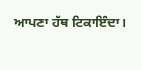ਆਪਣਾ ਹੱਥ ਟਿਕਾਇੰਦਾ।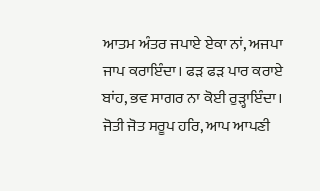ਆਤਮ ਅੰਤਰ ਜਪਾਏ ਏਕਾ ਨਾਂ, ਅਜਪਾ ਜਾਪ ਕਰਾਇੰਦਾ। ਫੜ ਫੜ ਪਾਰ ਕਰਾਏ ਬਾਂਹ, ਭਵ ਸਾਗਰ ਨਾ ਕੋਈ ਰੁੜ੍ਹਾਇੰਦਾ। ਜੋਤੀ ਜੋਤ ਸਰੂਪ ਹਰਿ, ਆਪ ਆਪਣੀ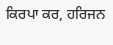ਕਿਰਪਾ ਕਰ, ਹਰਿਜਨ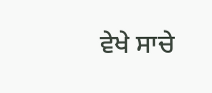ਵੇਖੇ ਸਾਚੇ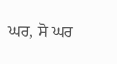ਘਰ, ਸੋ ਘਰ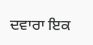ਦਵਾਰਾ ਇਕ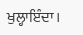ਖੁਲ੍ਹਾਇੰਦਾ।